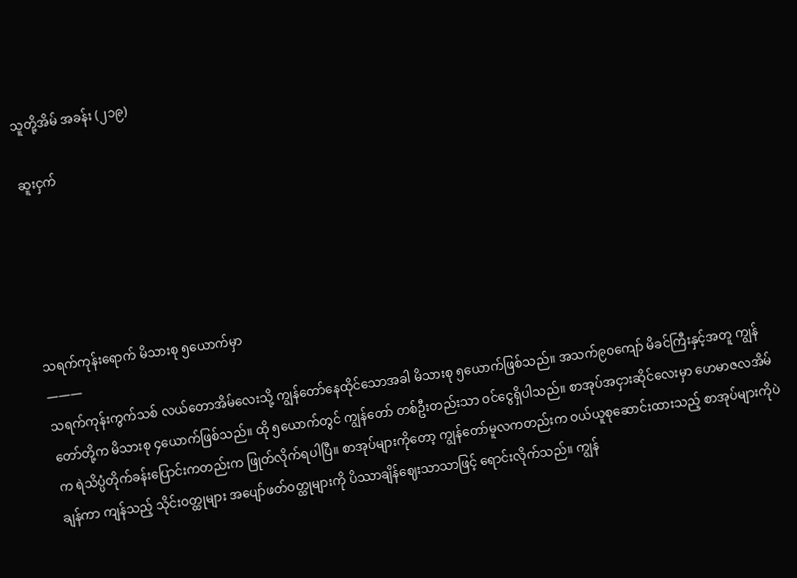သူတို့အိမ် အခန်း (၂၁၉)

ဆူးငှက်





သရက်ကုန်းရောက် မိသားစု ၅ယောက်မှာ
———
သရက်ကုန်းကွက်သစ် လယ်တောအိမ်လေးသို့ ကျွန်တော်နေထိုင်သောအခါ မိသားစု ၅ယောက်ဖြစ်သည်။ အသက်၉၀ကျော် မိခင်ကြီးနှင့်အတူ ကျွန်တော်တို့က မိသားစု ၄ယောက်ဖြစ်သည်။ ထို ၅ယောက်တွင် ကျွန်တော် တစ်ဦးတည်းသာ ဝင်ငွေရှိပါသည်။ စာအုပ်အငှားဆိုင်လေးမှာ ဟေမာဇလအိမ်က ရဲသိပ္ပံတိုက်ခန်းပြောင်းကတည်းက ဖြုတ်လိုက်ရပါပြီ။ စာအုပ်များကိုတော့ ကျွန်တော်မူလကတည်းက ဝယ်ယူစုဆောင်းထားသည့် စာအုပ်များကိုပဲ ချန်ကာ ကျန်သည့် သိုင်းဝတ္ထုများ အပျော်ဖတ်ဝတ္ထုများကို ပိဿာချိန်ဈေးသာသာဖြင့် ရောင်းလိုက်သည်။ ကျွန်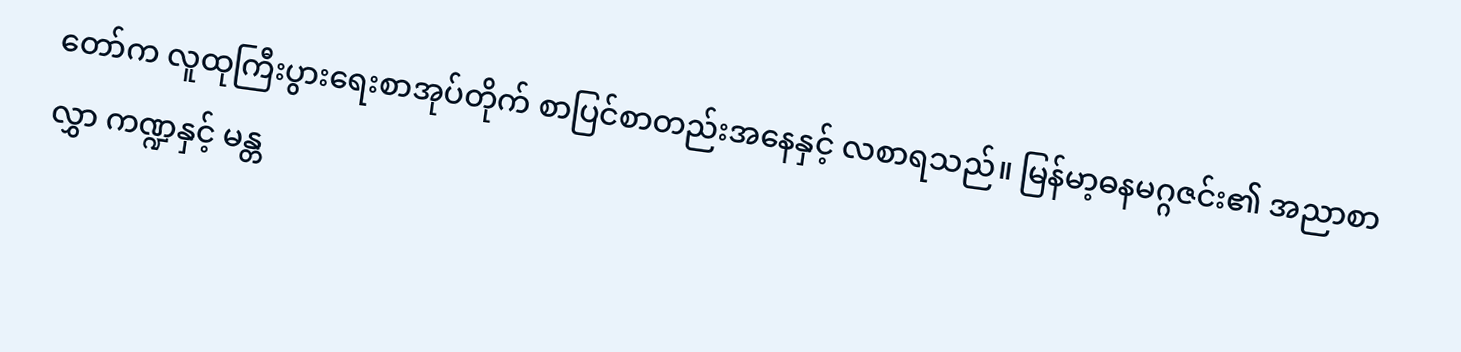တော်က လူထုကြီးပွားရေးစာအုပ်တိုက် စာပြင်စာတည်းအနေနှင့် လစာရသည်။ မြန်မာ့ဓနမဂ္ဂဇင်း၏ အညာစာလွှာ ကဏ္ဍနှင့် မန္တ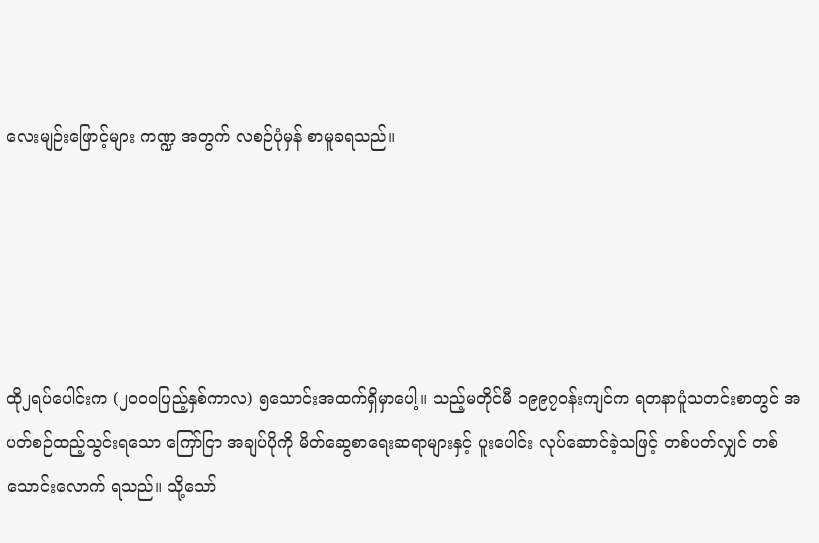လေးမျဉ်းဖြောင့်များ ကဏ္ဍ အတွက် လစဉ်ပုံမှန် စာမူခရသည်။





ထို၂ရပ်ပေါင်းက (၂၀၀၀ပြည့်နှစ်ကာလ) ၅သောင်းအထက်ရှိမှာပေါ့။ သည့်မတိုင်မီ ၁၉၉၇ဝန်းကျင်က ရတနာပူံသတင်းစာတွင် အပတ်စဉ်ထည့်သွင်းရသော ကြော်ငြာ အချပ်ပိုကို မိတ်ဆွေစာရေးဆရာများနှင့် ပူးပေါင်း လုပ်ဆောင်ခဲ့သဖြင့် တစ်ပတ်လျှင် တစ်သောင်းလောက် ရသည်။ သို့သော်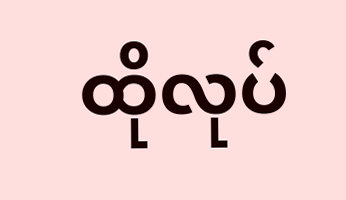ထိုလုပ်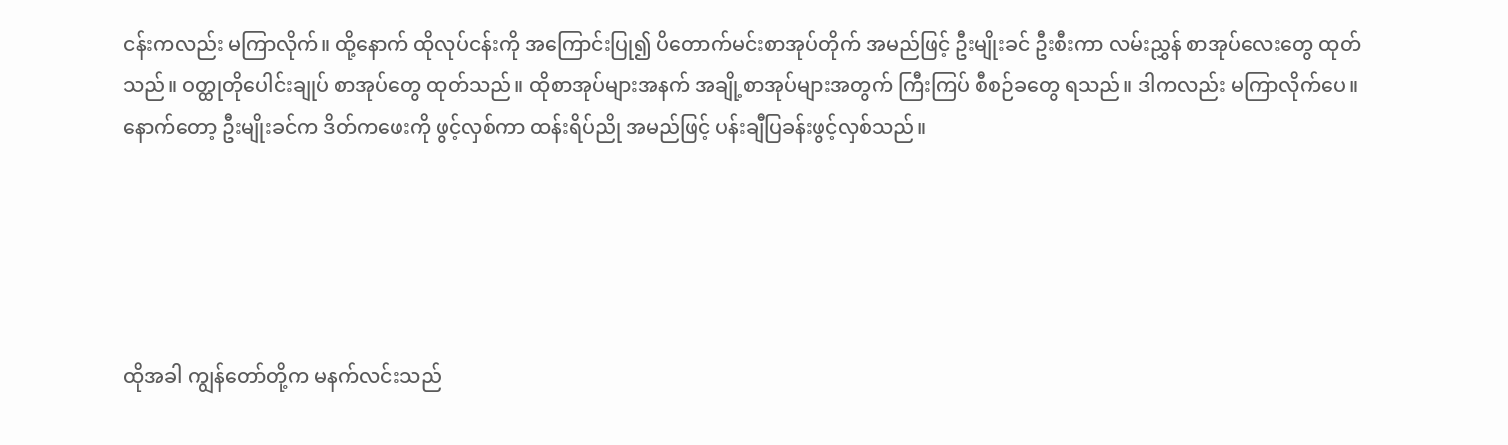ငန်းကလည်း မကြာလိုက်။ ထို့နောက် ထိုလုပ်ငန်းကို အကြောင်းပြု၍ ပိတောက်မင်းစာအုပ်တိုက် အမည်ဖြင့် ဦးမျိုးခင် ဦးစီးကာ လမ်းညွှန် စာအုပ်လေးတွေ ထုတ်သည်။ ဝတ္ထုတိုပေါင်းချုပ် စာအုပ်တွေ ထုတ်သည်။ ထိုစာအုပ်များအနက် အချို့စာအုပ်များအတွက် ကြီးကြပ် စီစဉ်ခတွေ ရသည်။ ဒါကလည်း မကြာလိုက်ပေ။ နောက်တော့ ဦးမျိုးခင်က ဒိတ်ကဖေးကို ဖွင့်လှစ်ကာ ထန်းရိပ်ညို အမည်ဖြင့် ပန်းချီပြခန်းဖွင့်လှစ်သည်။





ထိုအခါ ကျွန်တော်တို့က မနက်လင်းသည်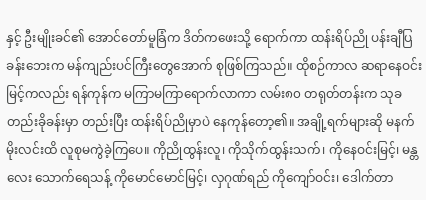နှင့် ဦးမျိုးခင်၏ အောင်တော်မူခြံက ဒိတ်ကဖေးသို့ ရောက်ကာ ထန်းရိပ်ညို ပန်းချီပြခန်းဘေးက မန်ကျည်းပင်ကြီးတွေအောက် စုဖြစ်ကြသည်။ ထိုစဉ်ကာလ ဆရာနေဝင်းမြင့်ကလည်း ရန်ကုန်က မကြာမကြာရောက်လာကာ လမ်း၈၀ တရုတ်တန်းက သုခတည်းခိုခန်းမှာ တည်းပြီး ထန်းရိပ်ညိုမှာပဲ နေကုန်တော့၏။ အချို့ရက်များဆို မနက်မိုးလင်းထိ လူစုမကွဲခဲ့ကြပေ။ ကိုညိုထွန်းလူ၊ ကိုသိုက်ထွန်းသက်၊ ကိုနေဝင်းမြင့်၊ မန္တလေး သောက်ရေသန့် ကိုမောင်မောင်မြင့်၊ လှဂုဏ်ရည် ကိုကျော်ဝင်း၊ ဒေါက်တာ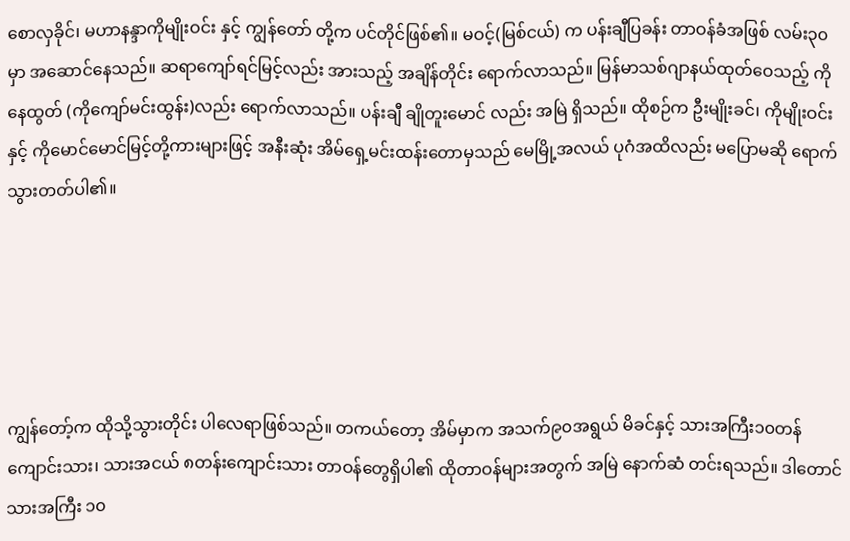စောလှခိုင်၊ မဟာနန္ဒာကိုမျိုးဝင်း နှင့် ကျွန်တော် တို့က ပင်တိုင်ဖြစ်၏။ မဝင့်(မြစ်ငယ်) က ပန်းချီပြခန်း တာဝန်ခံအဖြစ် လမ်း၃၀ မှာ အဆောင်နေသည်။ ဆရာကျော်ရင်မြင့်လည်း အားသည့် အချိန်တိုင်း ရောက်လာသည်။ မြန်မာသစ်ဂျာနယ်ထုတ်ဝေသည့် ကိုနေထွတ် (ကိုကျော်မင်းထွန်း)လည်း ရောက်လာသည်။ ပန်းချီ ချိုတူးမောင် လည်း အမြဲ ရှိသည်။ ထိုစဉ်က ဦးမျိုးခင်၊ ကိုမျိုးဝင်းနှင့် ကိုမောင်မောင်မြင့်တို့ကားများဖြင့် အနီးဆုံး အိမ်ရှေ့မင်းထန်းတောမှသည် မေမြို့အလယ် ပုဂံအထိလည်း မပြောမဆို ရောက်သွားတတ်ပါ၏။





ကျွန်တော့်က ထိုသို့သွားတိုင်း ပါလေရာဖြစ်သည်။ တကယ်တော့ အိမ်မှာက အသက်၉၀အရွယ် မိခင်နှင့် သားအကြီး၁၀တန်ကျောင်းသား၊ သားအငယ် ၈တန်းကျောင်းသား တာဝန်တွေရှိပါ၏ ထိုတာဝန်များအတွက် အမြဲ နောက်ဆံ တင်းရသည်။ ဒါတောင် သားအကြီး ၁၀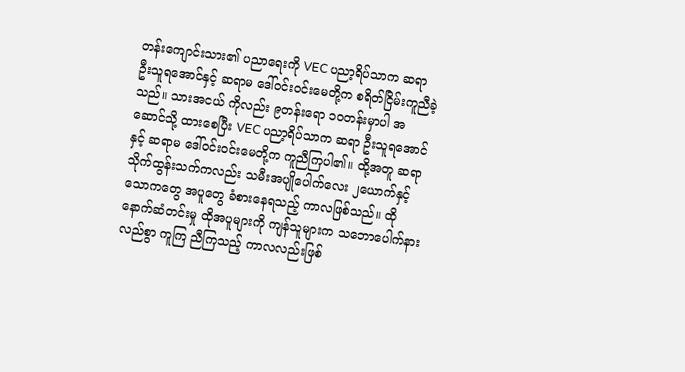တန်းကျောင်းသား၏ ပညာရေးကို VEC ပညာ့ရိပ်သာက ဆရာ ဦးသူရအောင်နှင့် ဆရာမ ဒေါ်ဝင်းဝင်းမေတို့က စရိတ်ငြိမ်းကူညီခဲ့သည်။ သားအငယ် ကိုလည်း ၉တန်းရော ၁၀တန်းမှာပါ အဆောင်သို့ ထားစေပြီး VEC ပညာ့ရိပ်သာက ဆရာ ဦးသူရအောင်နှင့် ဆရာမ ဒေါ်ဝင်းဝင်းမေတို့က ကူညီကြပါ၏။ ထို့အတူ ဆရာသိုက်ထွန်းသက်ကလည်း သမီးအပျိုပေါက်လေး ၂ယောက်နှင့် သောကတွေ အပူတွေ ခံစားနေရသည့် ကာလဖြစ်သည်။ ထို နောက်ဆံတင်းမှု ထိုအပူများကို ကျန်သူများက သဘောပေါက်နားလည်စွာ ကူကြ ညီကြသည့် ကာလလည်းဖြစ်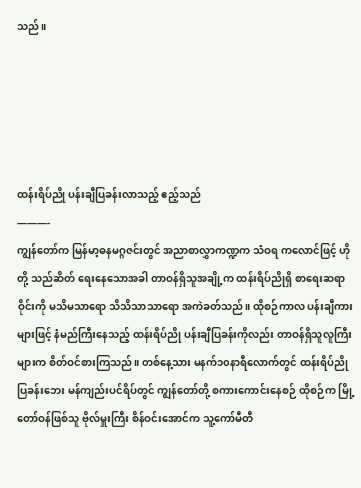သည်။





ထန်းရိပ်ညို ပန်းချီပြခန်းလာသည့် ဧည့်သည်
———-
ကျွန်တော်က မြန်မာ့ဓနမဂ္ဂဇင်းတွင် အညာစာလွှာကဏ္ဍက သံဝရ ကလောင်ဖြင့် ဟိုတို့ သည်ဆိတ် ရေးနေသောအခါ တာဝန်ရှိသူအချို့က ထန်းရိပ်ညိုရှိ စာရေးဆရာဝိုင်းကို မသိမသာရော သိသိသာသာရော အကဲခတ်သည်။ ထိုစဉ်ကာလ ပန်းချီကားများဖြင့် နံမည်ကြီးနေသည့် ထန်းရိပ်ညို ပန်းချီပြခန်းကိုလည်း တာဝန်ရှိသူလူကြီးများက စိတ်ဝင်စားကြသည်။ တစ်နေ့သား မနက်၁၀နာရီလောက်တွင် ထန်းရိပ်ညို ပြခန်းဘေး မန်ကျည်းပင်ရိပ်တွင် ကျွန်တော်တို့ စကားကောင်းနေစဉ် ထိုစဉ်က မြို့တော်ဝန်ဖြစ်သူ ဗိုလ်မှူးကြီး စိန်ဝင်းအောင်က သူ့ကော်မီတီ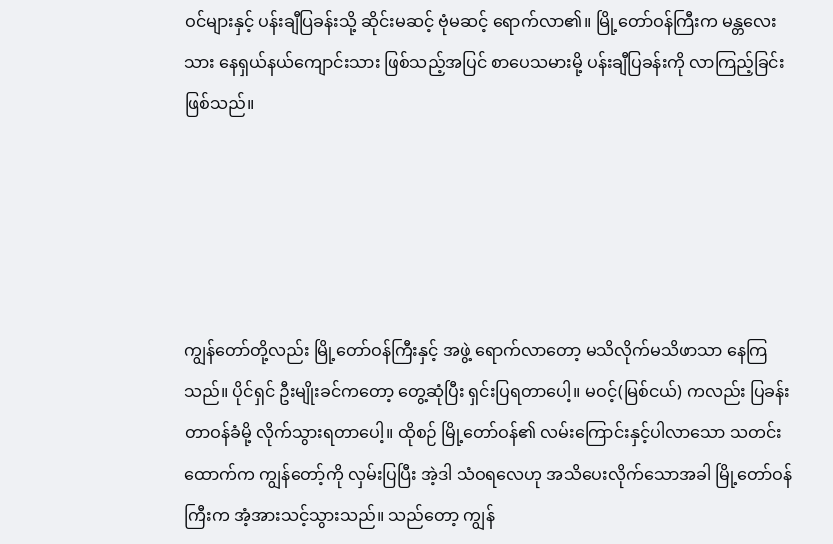ဝင်များနှင့် ပန်းချီပြခန်းသို့ ဆိုင်းမဆင့် ဗုံမဆင့် ရောက်လာ၏။ မြို့တော်ဝန်ကြီးက မန္တလေးသား နေရှယ်နယ်ကျောင်းသား ဖြစ်သည့်အပြင် စာပေသမားမို့ ပန်းချီပြခန်းကို လာကြည့်ခြင်း ဖြစ်သည်။





ကျွန်တော်တို့လည်း မြို့တော်ဝန်ကြီးနှင့် အဖွဲ့ ရောက်လာတော့ မသိလိုက်မသိဖာသာ နေကြသည်။ ပိုင်ရှင် ဦးမျိုးခင်ကတော့ တွေ့ဆုံပြီး ရှင်းပြရတာပေါ့။ မဝင့်(မြစ်ငယ်) ကလည်း ပြခန်းတာဝန်ခံမို့ လိုက်သွားရတာပေါ့။ ထိုစဉ် မြို့တော်ဝန်၏ လမ်းကြောင်းနှင့်ပါလာသော သတင်းထောက်က ကျွန်တော့်ကို လှမ်းပြပြီး အဲ့ဒါ သံဝရလေဟု အသိပေးလိုက်သောအခါ မြို့တော်ဝန်ကြီးက အံ့အားသင့်သွားသည်။ သည်တော့ ကျွန်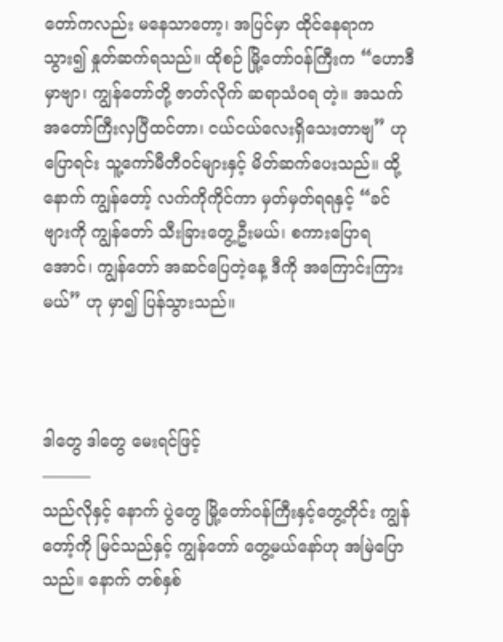တော်ကလည်း မနေသာတော့၊ အပြင်မှာ ထိုင်နေရာက သွား၍ နှုတ်ဆက်ရသည်။ ထိုစဉ် မြို့တော်ဝန်ကြီးက “ဟောဒီမှာဗျာ၊ ကျွန်တော်တို့ ဇာတ်လိုက် ဆရာသံဝရ တဲ့။ အသက်အတော်ကြီးလှပြီထင်တာ၊ ငယ်ငယ်လေးရှိသေးတာဗျ” ဟု ပြောရင်း သူ့ကော်မီတီဝင်များနှင့် မိတ်ဆက်ပေးသည်။ ထို့နောက် ကျွန်တော့် လက်ကိုကိုင်ကာ မှတ်မှတ်ရရနှင့် “ခင်ဗျားကို ကျွန်တော် သီးခြားတွေ့ဦးမယ်၊ စကားပြောရအောင်၊ ကျွန်တော် အဆင်ပြေတဲ့နေ့ ဒီကို အကြောင်းကြားမယ်” ဟု မှာ၍ ပြန်သွားသည်။



ဒါတွေ ဒါတွေ မေးရင်ဖြင့်
———
သည်လိုနှင့် နောက် ပွဲတွေ မြို့တော်ဝန်ကြီးနှင့်တွေ့တိုင်း ကျွန်တော့်ကို မြင်သည်နှင့် ကျွန်တော် တွေ့မယ်နော်ဟု အမြဲပြောသည်။ နောက် တစ်နှစ်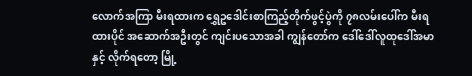လောက်အကြာ မီးရထားက ရွှေဥဒေါင်းစာကြည့်တိုက်ဖွင့်ပွဲကို ၇၈လမ်းပေါ်က မီးရထားပိုင် အဆောက်အဦးတွင် ကျင်းပသောအခါ ကျွန်တော်က ဒေါ်ဒေါ်လူထုဒေါ်အမာနှင့် လိုက်ရတော့ မြို့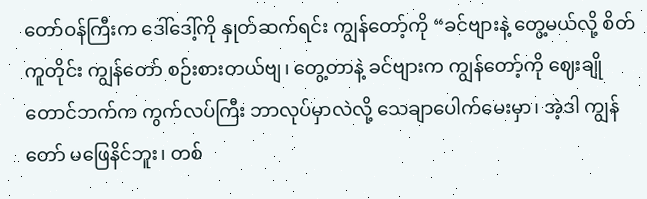တော်ဝန်ကြီးက ဒေါ်ဒေါ့်ကို နှုတ်ဆက်ရင်း ကျွန်တော့်ကို “ခင်ဗျားနဲ့ တွေ့မယ်လို့ စိတ်ကူတိုင်း ကျွန်တော် စဉ်းစားတယ်ဗျ၊ တွေ့တာနဲ့ ခင်ဗျားက ကျွန်တော့်ကို ဈေးချိုတောင်ဘက်က ကွက်လပ်ကြီး ဘာလုပ်မှာလဲလို့ သေချာပေါက်မေးမှာ၊ အဲ့ဒါ ကျွန်တော် မဖြေနိင်ဘူး၊ တစ်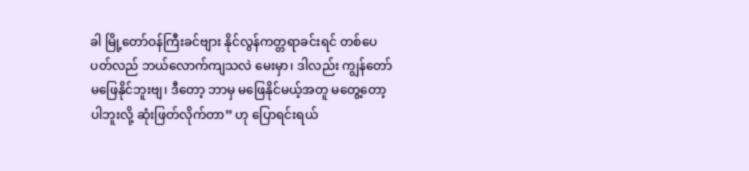ခါ မြို့တော်ဝန်ကြီးခင်ဗျား နိုင်လွန်ကတ္တရာခင်းရင် တစ်ပေပတ်လည် ဘယ်လောက်ကျသလဲ မေးမှာ၊ ဒါလည်း ကျွန်တော် မဖြေနိုင်ဘူးဗျ၊ ဒီတော့ ဘာမှ မဖြေနိုင်မယ့်အတူ မတွေ့တော့ပါဘူးလို့ ဆုံးဖြတ်လိုက်တာ” ဟု ပြောရင်းရယ်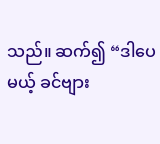သည်။ ဆက်၍ “ဒါပေမယ့် ခင်ဗျား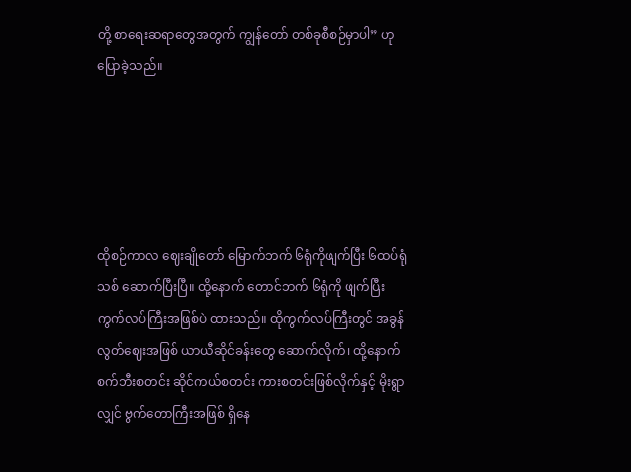တို့ စာရေးဆရာတွေအတွက် ကျွန်တော် တစ်ခုစီစဉ်မှာပါ” ဟု ပြောခဲ့သည်။





ထိုစဉ်ကာလ ဈေးချိုတော် မြောက်ဘက် ၆ရုံကိုဖျက်ပြီး ၆ထပ်ရုံသစ် ဆောက်ပြီးပြီ။ ထို့နောက် တောင်ဘက် ၆ရုံကို ဖျက်ပြီး ကွက်လပ်ကြီးအဖြစ်ပဲ ထားသည်။ ထိုကွက်လပ်ကြီးတွင် အခွန်လွတ်ဈေးအဖြစ် ယာယီဆိုင်ခန်းတွေ ဆောက်လိုက်၊ ထို့နောက် စက်ဘီးစတင်း ဆိုင်ကယ်စတင်း ကားစတင်းဖြစ်လိုက်နှင့် မိုးရွာလျှင် ဗွက်တောကြီးအဖြစ် ရှိနေ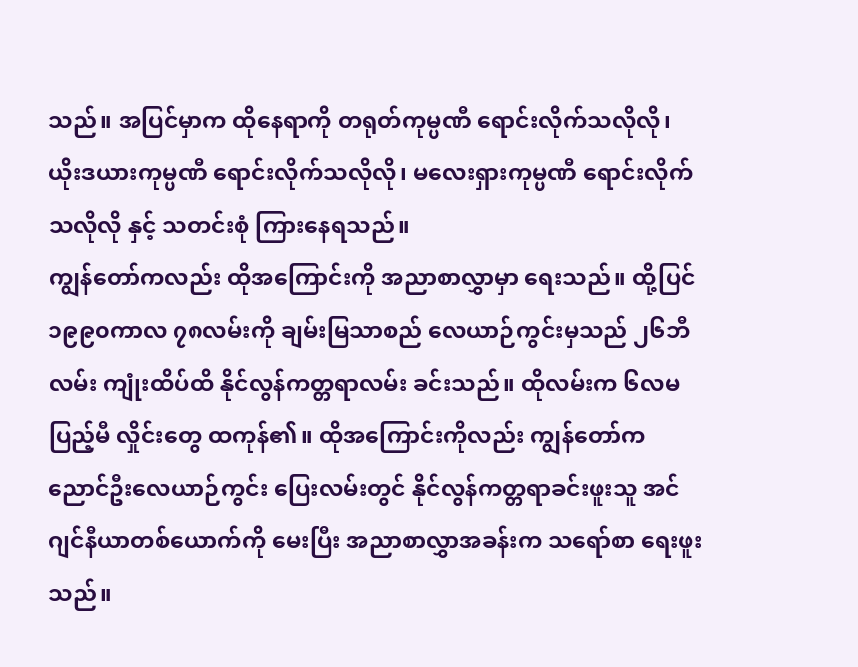သည်။ အပြင်မှာက ထိုနေရာကို တရုတ်ကုမ္ပဏီ ရောင်းလိုက်သလိုလို၊ ယိုးဒယားကုမ္ပဏီ ရောင်းလိုက်သလိုလို၊ မလေးရှားကုမ္ပဏီ ရောင်းလိုက်သလိုလို နှင့် သတင်းစုံ ကြားနေရသည်။
ကျွန်တော်ကလည်း ထိုအကြောင်းကို အညာစာလွှာမှာ ရေးသည်။ ထို့ပြင် ၁၉၉၀ကာလ ၇၈လမ်းကို ချမ်းမြသာစည် လေယာဉ်ကွင်းမှသည် ၂၆ဘီလမ်း ကျုံးထိပ်ထိ နိုင်လွန်ကတ္တရာလမ်း ခင်းသည်။ ထိုလမ်းက ၆လမပြည့်မီ လှိုင်းတွေ ထကုန်၏။ ထိုအကြောင်းကိုလည်း ကျွန်တော်က ညောင်ဦးလေယာဉ်ကွင်း ပြေးလမ်းတွင် နိုင်လွန်ကတ္တရာခင်းဖူးသူ အင်ဂျင်နီယာတစ်ယောက်ကို မေးပြီး အညာစာလွှာအခန်းက သရော်စာ ရေးဖူးသည်။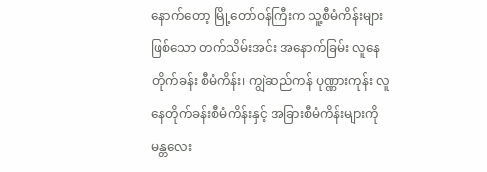နောက်တော့ မြို့တော်ဝန်ကြီးက သူ့စီမံကိန်းများဖြစ်သော တက်သိမ်းအင်း အနောက်ခြမ်း လူနေတိုက်ခန်း စီမံကိန်း၊ ကျွဲဆည်ကန် ပုဏ္ဏားကုန်း လူနေတိုက်ခန်းစီမံကိန်းနှင့် အခြားစီမံကိန်းများကို မန္တလေး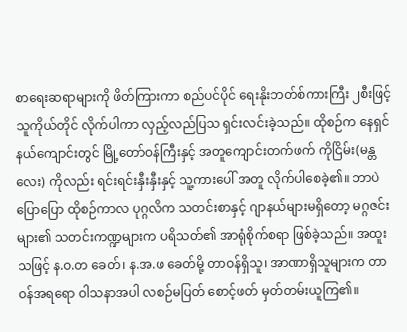စာရေးဆရာများကို ဖိတ်ကြားကာ စည်ပင်ပိုင် ရေးနိုးဘတ်စ်ကားကြီး ၂စီးဖြင့် သူကိုယ်တိုင် လိုက်ပါကာ လှည့်လည်ပြသ ရှင်းလင်းခဲ့သည်။ ထိုစဉ်က နေရှင်နယ်ကျောင်းတွင် မြို့တော်ဝန်ကြီးနှင့် အတူကျောင်းတက်ဖက် ကိုငြိမ်း(မန္တလေး) ကိုလည်း ရင်းရင်းနှီးနှီးနှင့် သူ့ကားပေါ် အတူ လိုက်ပါစေခဲ့၏။ ဘာပဲပြောပြော ထိုစဉ်ကာလ ပုဂ္ဂလိက သတင်းစာနှင့် ဂျာနယ်များမရှိတော့ မဂ္ဂဇင်းများ၏ သတင်းကဏ္ဍများက ပရိသတ်၏ အာရုံစိုက်စရာ ဖြစ်ခဲ့သည်။ အထူးသဖြင့် န.ဝ.တ ခေတ်၊ န.အ.ဖ ခေတ်မို့ တာဝန်ရှိသူ၊ အာဏာရှိသူများက တာဝန်အရရော ဝါသနာအပါ လစဉ်မပြတ် စောင့်ဖတ် မှတ်တမ်းယူကြ၏။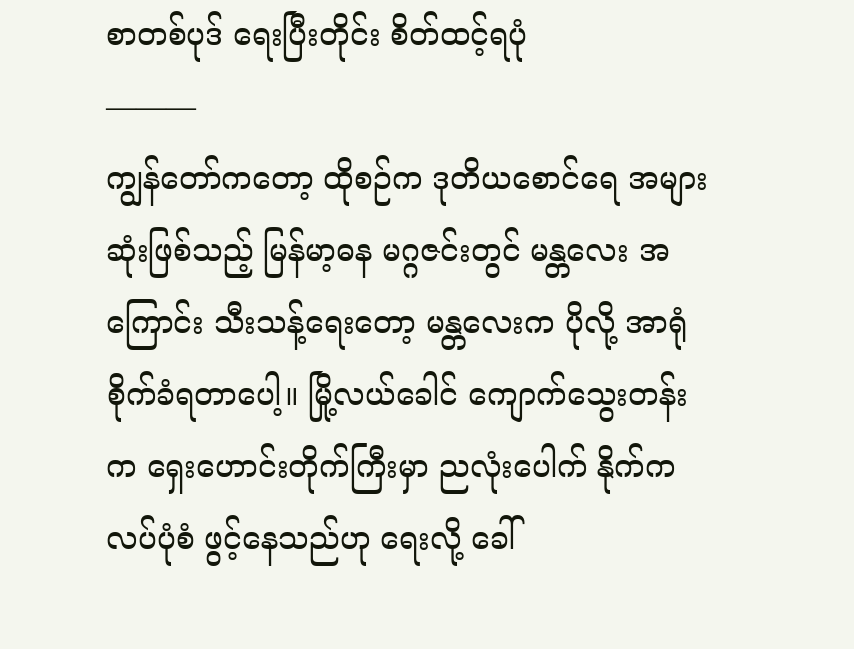စာတစ်ပုဒ် ရေးပြီးတိုင်း စိတ်ထင့်ရပုံ
———
ကျွန်တော်ကတော့ ထိုစဉ်က ဒုတိယစောင်ရေ အများဆုံးဖြစ်သည့် မြန်မာ့ဓန မဂ္ဂဇင်းတွင် မန္တလေး အကြောင်း သီးသန့်ရေးတော့ မန္တလေးက ပိုလို့ အာရုံစိုက်ခံရတာပေါ့။ မြို့လယ်ခေါင် ကျောက်သွေးတန်းက ရှေးဟောင်းတိုက်ကြီးမှာ ညလုံးပေါက် နိုက်ကလပ်ပုံစံ ဖွင့်နေသည်ဟု ရေးလို့ ခေါ်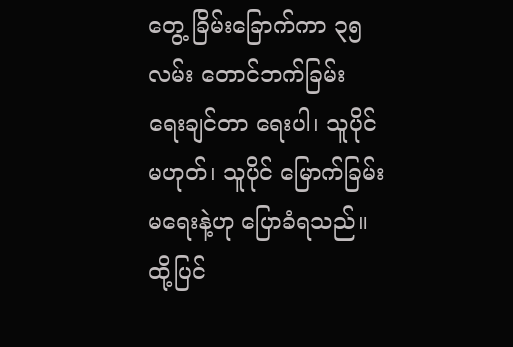တွေ့ ခြိမ်းခြောက်ကာ ၃၅လမ်း တောင်ဘက်ခြမ်း ရေးချင်တာ ရေးပါ၊ သူပိုင်မဟုတ်၊ သူပိုင် မြောက်ခြမ်းမရေးနဲ့ဟု ပြောခံရသည်။ ထို့ပြင်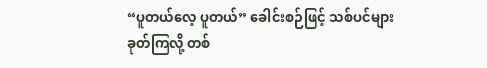“ပူတယ်လေ့ ပူတယ်” ခေါင်းစဉ်ဖြင့် သစ်ပင်များ ခုတ်ကြလို့ တစ်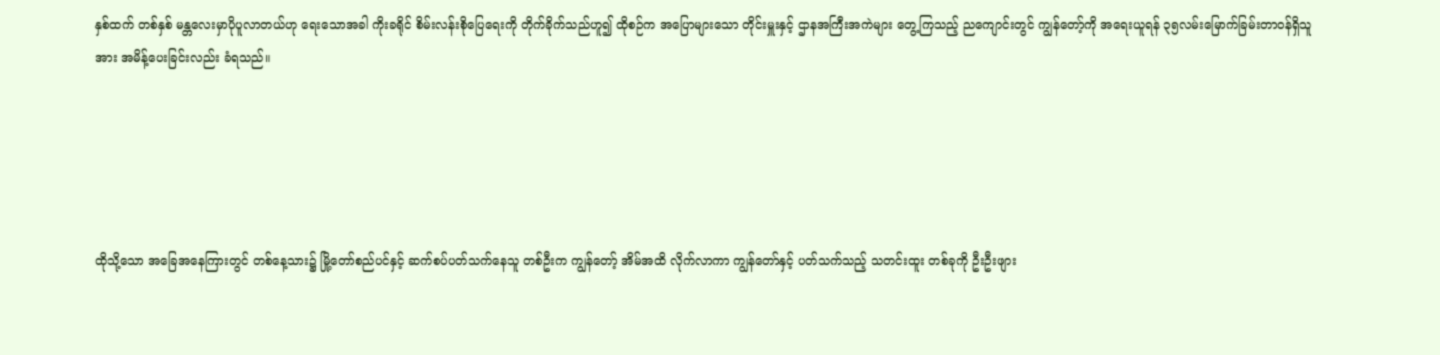နှစ်ထက် တစ်နှစ် မန္တလေးမှာပိုပူလာတယ်ဟု ရေးသောအခါ ကိုးခရိုင် စိမ်းလန်းစိုပြေရေးကို တိုက်ခိုက်သည်ဟူ၍ ထိုစဉ်က အပြောများသော တိုင်းမှူးနှင့် ဌာနအကြီးအကဲများ တွေ့ကြသည့် ညကျောင်းတွင် ကျွန်တော့်ကို အရေးယူရန် ၃၅လမ်းမြောက်ခြမ်းတာဝန်ရှိသူအား အမိန့်ပေးခြင်းလည်း ခံရသည်။





ထိုသို့သော အခြေအနေကြားတွင် တစ်နေ့သား၌ မြို့တော်စည်ပင်နှင့် ဆက်စပ်ပတ်သက်နေသူ တစ်ဦးက ကျွန်တော့် အိမ်အထိ လိုက်လာကာ ကျွန်တော်နှင့် ပတ်သက်သည့် သတင်းထူး တစ်ခုကို ဦးဦးဖျား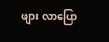ဖျား လာပြော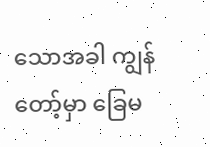သောအခါ ကျွန်တော့်မှာ ခြေမ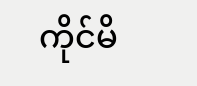ကိုင်မိ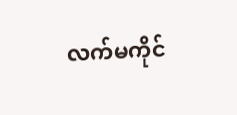လက်မကိုင်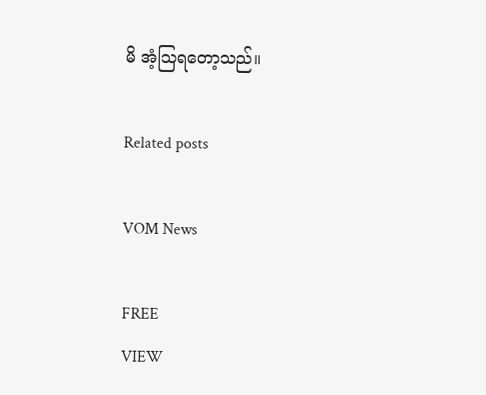မိ အံ့သြရတော့သည်။

Related posts

VOM News

FREE
VIEW